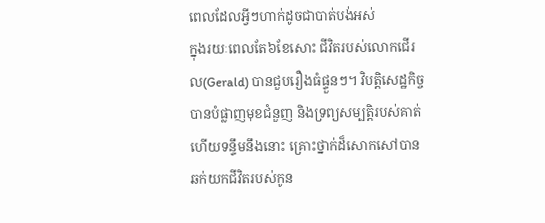ពេលដែលអ្វីៗហាក់ដូចជាបាត់បង់អស់
ក្នុងរយៈពេលតែ៦ខែសោះ ជីវិតរបស់លោកជើរល(Gerald) បានជួបរឿងធំផ្ទួនៗ។ វិបត្តិសេដ្ឋកិច្ចបានបំផ្លាញមុខជំនួញ និងទ្រព្យសម្បត្តិរបស់គាត់ ហើយទន្ទឹមនឹងនោះ គ្រោះថ្នាក់ដ៏សោកសៅបានឆក់យកជីវិតរបស់កូន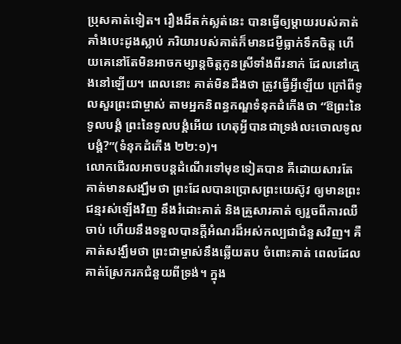ប្រុសគាត់ទៀត។ រឿងដ៏តក់ស្លត់នេះ បានធ្វើឲ្យម្តាយរបស់គាត់គាំងបេះដូងស្លាប់ ភរិយារបស់គាត់ក៏មានជម្ងឺធ្លាក់ទឹកចិត្ត ហើយគេនៅតែមិនអាចកម្សាន្តចិត្តកូនស្រីទាំងពីរនាក់ ដែលនៅក្មេងនៅឡើយ។ ពេលនោះ គាត់មិនដឹងថា ត្រូវធ្វើអ្វីឡើយ ក្រៅពីទូលសួរព្រះជាម្ចាស់ តាមអ្នកនិពន្ធកណ្ឌទំនុកដំកើងថា “ឱព្រះនៃទូលបង្គំ ព្រះនៃទូលបង្គំអើយ ហេតុអ្វីបានជាទ្រង់លះចោលទូលបង្គំ?”(ទំនុកដំកើង ២២:១)។
លោកជើរលអាចបន្តដំណើរទៅមុខទៀតបាន គឺដោយសារតែគាត់មានសង្ឃឹមថា ព្រះដែលបានប្រោសព្រះយេស៊ូវ ឲ្យមានព្រះជន្មរស់ឡើងវិញ នឹងរំដោះគាត់ និងគ្រួសារគាត់ ឲ្យរួចពីការឈឺចាប់ ហើយនឹងទទួលបានក្តីអំណរដ៏អស់កល្បជាជំនួសវិញ។ គឺគាត់សង្ឃឹមថា ព្រះជាម្ចាស់នឹងឆ្លើយតប ចំពោះគាត់ ពេលដែលគាត់ស្រែករកជំនួយពីទ្រង់។ ក្នុង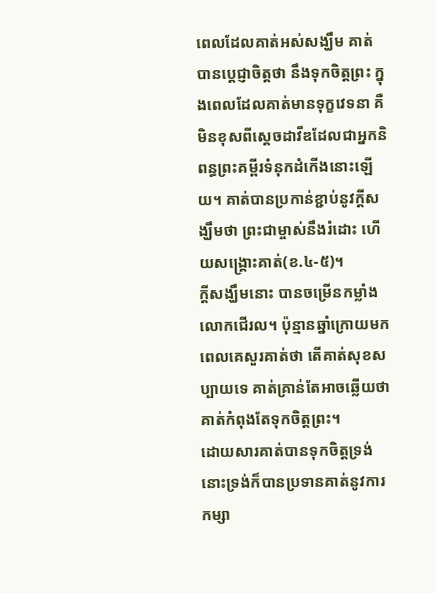ពេលដែលគាត់អស់សង្ឃឹម គាត់បានប្តេជ្ញាចិត្តថា នឹងទុកចិត្តព្រះ ក្នុងពេលដែលគាត់មានទុក្ខវេទនា គឺមិនខុសពីស្តេចដាវីឌដែលជាអ្នកនិពន្ធព្រះគម្ពីរទំនុកដំកើងនោះឡើយ។ គាត់បានប្រកាន់ខ្ជាប់នូវក្តីសង្ឃឹមថា ព្រះជាម្ចាស់នឹងរំដោះ ហើយសង្រ្គោះគាត់(ខ.៤-៥)។
ក្តីសង្ឃឹមនោះ បានចម្រើនកម្លាំងលោកជើរល។ ប៉ុន្មានឆ្នាំក្រោយមក ពេលគេសួរគាត់ថា តើគាត់សុខសប្បាយទេ គាត់គ្រាន់តែអាចឆ្លើយថា គាត់កំពុងតែទុកចិត្តព្រះ។
ដោយសារគាត់បានទុកចិត្តទ្រង់ នោះទ្រង់ក៏បានប្រទានគាត់នូវការកម្សា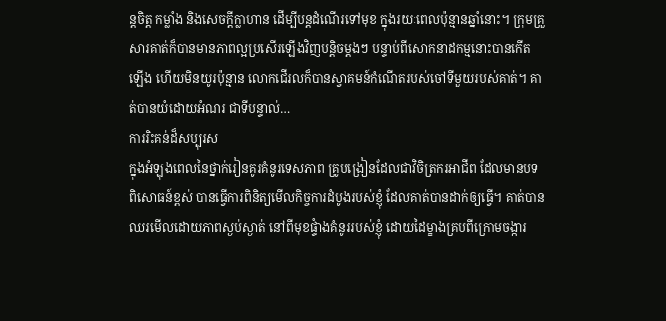ន្តចិត្ត កម្លាំង និងសេចក្តីក្លាហាន ដើម្បីបន្តដំណើរទៅមុខ ក្នុងរយៈពេលប៉ុន្មានឆ្នាំនោះ។ ក្រុមគ្រួសារគាត់ក៏បានមានភាពល្អប្រសើរឡើងវិញបន្តិចម្តងៗ បន្ទាប់ពីសោកនាដកម្មនោះបានកើតឡើង ហើយមិនយូរប៉ុន្មាន លោកជើរលក៏បានស្វាគមន៍កំណើតរបស់ចៅទីមួយរបស់គាត់។ គាត់បានយំដោយអំណរ ជាទីបន្ទាល់…
ការរិះគន់ដ៏សប្បុរស
ក្នុងអំឡុងពេលនៃថ្នាក់រៀនគូរគំនូរទេសភាព គ្រូបង្រៀនដែលជាវិចិត្រករអាជីព ដែលមានបទពិសោធន៍ខ្ពស់ បានធ្វើការពិនិត្យមើលកិច្ចការដំបូងរបស់ខ្ញុំ ដែលគាត់បានដាក់ឲ្យធ្វើ។ គាត់បានឈរមើលដោយភាពស្ងប់ស្ងាត់ នៅពីមុខផ្ទំាងគំនូររបស់ខ្ញុំ ដោយដៃម្ខាងគ្របពីក្រោមចង្ការ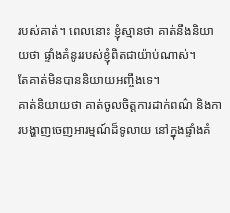របស់គាត់។ ពេលនោះ ខ្ញុំស្មានថា គាត់នឹងនិយាយថា ផ្ទាំងគំនូររបស់ខ្ញុំពិតជាយ៉ាប់ណាស់។
តែគាត់មិនបាននិយាយអញ្ចឹងទេ។
គាត់និយាយថា គាត់ចូលចិត្តការដាក់ពណ៌ និងការបង្ហាញចេញអារម្មណ៍ដ៏ទូលាយ នៅក្នុងផ្ទាំងគំ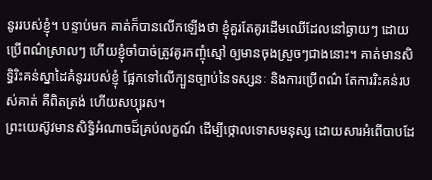នូររបស់ខ្ញុំ។ បន្ទាប់មក គាត់ក៏បានលើកឡើងថា ខ្ញុំគួរតែគូរដើមឈើដែលនៅឆ្ងាយៗ ដោយប្រើពណ៌ស្រាលៗ ហើយខ្ញុំចាំបាច់ត្រូវគូរកញ្ចុំស្មៅ ឲ្យមានចុងស្រួចៗជាងនោះ។ គាត់មានសិទ្ធិរិះគន់ស្នាដៃគំនូររបស់ខ្ញុំ ផ្អែកទៅលើក្បួនច្បាប់នៃទស្សនៈ និងការប្រើពណ៌ តែការរិះគន់របស់គាត់ គឺពិតត្រង់ ហើយសប្បុរស។
ព្រះយេស៊ូវមានសិទ្ធិអំណាចដ៏គ្រប់លក្ខណ៍ ដើម្បីថ្កោលទោសមនុស្ស ដោយសារអំពើបាបដែ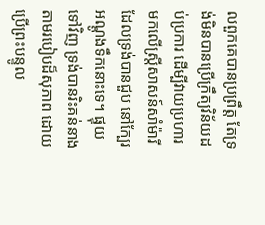លពួកគេបានប្រព្រឹត្ត តែទ្រង់មិនបានប្រើក្រឹត្យវិន័យដប់ប្រការ ដើម្បីវាយប្រហារមកលើស្តី្រសាសន៍សាំម៉ារី ដែលទ្រង់បានជួប នៅក្បែរអណ្តូងទឹកនោះទេ។ ផ្ទុយទៅវិញ ទ្រង់បានរិះគន់នាង តាមរបៀបដ៏សុភាព ដោយប្រើព្រះបន្ទូល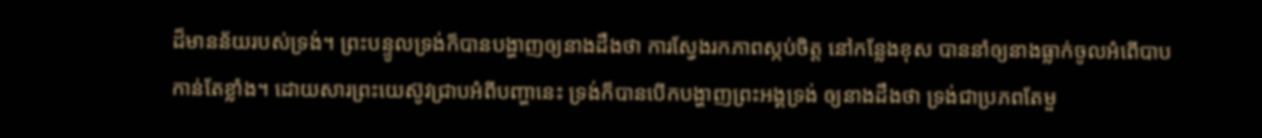ដ៏មានន័យរបស់ទ្រង់។ ព្រះបន្ទូលទ្រង់ក៏បានបង្ហាញឲ្យនាងដឹងថា ការស្វែងរកភាពស្កប់ចិត្ត នៅកន្លែងខុស បាននាំឲ្យនាងធ្លាក់ចូលអំពើបាបកាន់តែខ្លាំង។ ដោយសារព្រះយេស៊ូវជ្រាបអំពីបញ្ហានេះ ទ្រង់ក៏បានបើកបង្ហាញព្រះអង្គទ្រង់ ឲ្យនាងដឹងថា ទ្រង់ជាប្រភពតែមួ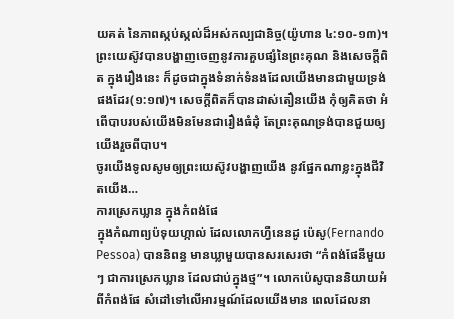យគត់ នៃភាពស្កប់ស្កល់ដ៏អស់កល្បជានិច្ច(យ៉ូហាន ៤:១០-១៣)។
ព្រះយេស៊ូវបានបង្ហាញចេញនូវការគួបផ្សំនៃព្រះគុណ និងសេចក្តីពិត ក្នុងរឿងនេះ ក៏ដូចជាក្នុងទំនាក់ទំនងដែលយើងមានជាមួយទ្រង់ផងដែរ(១:១៧)។ សេចក្តីពិតក៏បានដាស់តឿនយើង កុំឲ្យគិតថា អំពើបាបរបស់យើងមិនមែនជារឿងធំដុំ តែព្រះគុណទ្រង់បានជួយឲ្យយើងរួចពីបាប។
ចូរយើងទូលសូមឲ្យព្រះយេស៊ូវបង្ហាញយើង នូវផ្នែកណាខ្លះក្នុងជីវិតយើង…
ការស្រេកឃ្លាន ក្នុងកំពង់ផែ
ក្នុងកំណាព្យប៉ទុយហ្កាល់ ដែលលោកហ្វឺនេនដូ ប៉េសូ(Fernando Pessoa) បាននិពន្ធ មានឃ្លាមួយបានសរសេរថា “កំពង់ផែនីមួយៗ ជាការស្រេកឃ្លាន ដែលជាប់ក្នុងថ្ម”។ លោកប៉េសូបាននិយាយអំពីកំពង់ផែ សំដៅទៅលើអារម្មណ៍ដែលយើងមាន ពេលដែលនា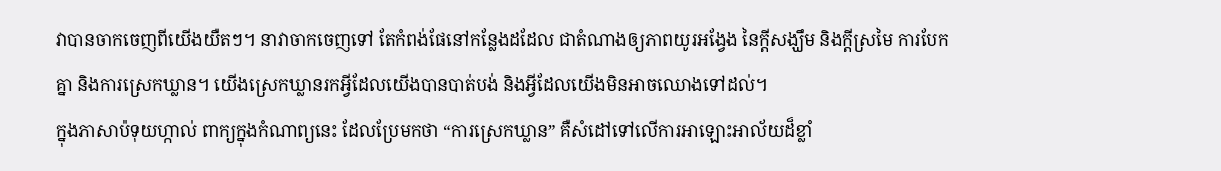វាបានចាកចេញពីយើងយឺតៗ។ នាវាចាកចេញទៅ តែកំពង់ផែនៅកន្លែងដដែល ជាតំណាងឲ្យភាពយូរអង្វែង នៃក្តីសង្ឃឹម និងក្តីស្រមៃ ការបែកគ្នា និងការស្រេកឃ្លាន។ យើងស្រេកឃ្លានរកអ្វីដែលយើងបានបាត់បង់ និងអ្វីដែលយើងមិនអាចឈោងទៅដល់។
ក្នុងភាសាប៉ទុយហ្កាល់ ពាក្យក្នុងកំណាព្យនេះ ដែលប្រែមកថា “ការស្រេកឃ្លាន” គឺសំដៅទៅលើការអាឡោះអាល័យដ៏ខ្លាំ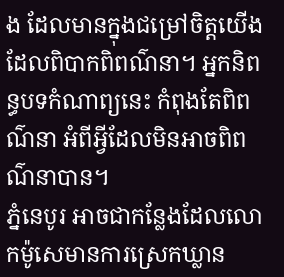ង ដែលមានក្នុងជម្រៅចិត្តយើង ដែលពិបាកពិពណ៌នា។ អ្នកនិពន្ធបទកំណាព្យនេះ កំពុងតែពិពណ៌នា អំពីអ្វីដែលមិនអាចពិពណ៌នាបាន។
ភ្នំនេបូរ អាចជាកន្លែងដែលលោកម៉ូសេមានការស្រេកឃ្លាន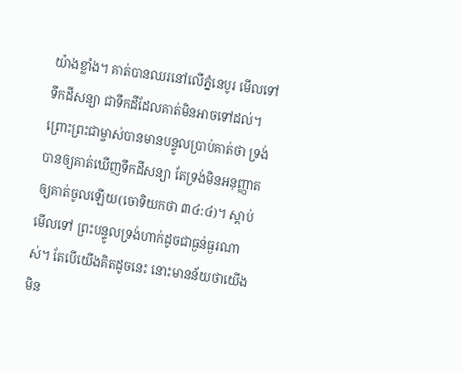យ៉ាងខ្លាំង។ គាត់បានឈរនៅលើភ្នំនេបូរ មើលទៅទឹកដីសន្យា ជាទឹកដីដែលគាត់មិនអាចទៅដល់។ ព្រោះព្រះជាម្ចាស់បានមានបន្ទូលប្រាប់គាត់ថា ទ្រង់បានឲ្យគាត់ឃើញទឹកដីសន្យា តែទ្រង់មិនអនុញ្ញាតឲ្យគាត់ចូលឡើយ(ចោទិយកថា ៣៤:៤)។ ស្តាប់មើលទៅ ព្រះបន្ទូលទ្រង់ហាក់ដូចជាធ្ងន់ធ្ងរណាស់។ តែបើយើងគិតដូចនេះ នោះមានន័យថាយើង មិន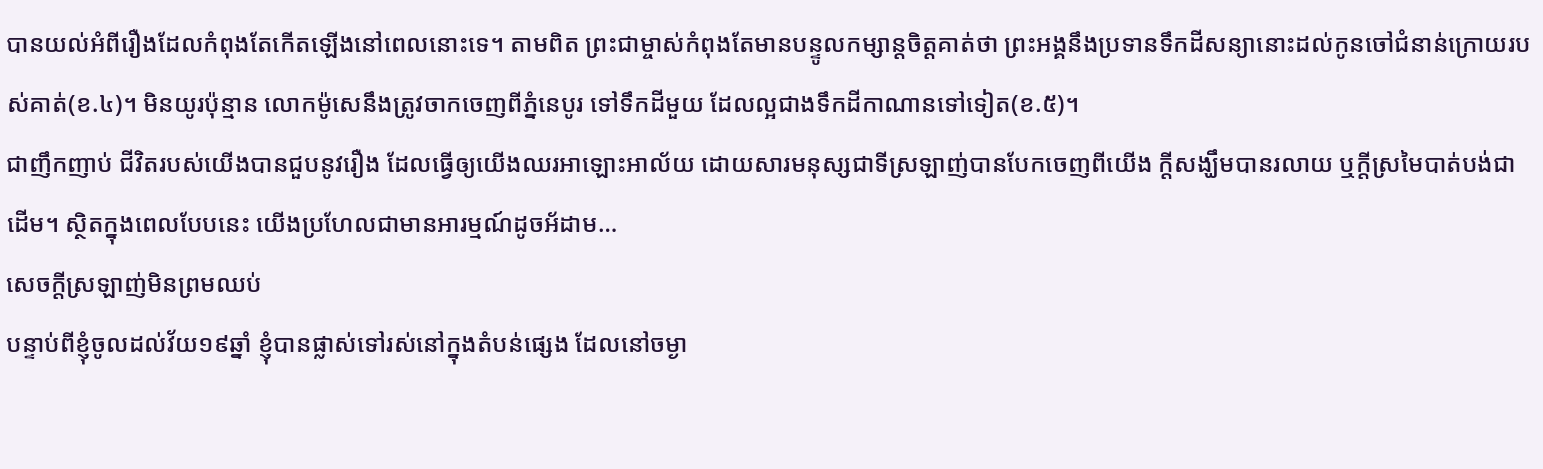បានយល់អំពីរឿងដែលកំពុងតែកើតឡើងនៅពេលនោះទេ។ តាមពិត ព្រះជាម្ចាស់កំពុងតែមានបន្ទូលកម្សាន្តចិត្តគាត់ថា ព្រះអង្គនឹងប្រទានទឹកដីសន្យានោះដល់កូនចៅជំនាន់ក្រោយរបស់គាត់(ខ.៤)។ មិនយូរប៉ុន្មាន លោកម៉ូសេនឹងត្រូវចាកចេញពីភ្នំនេបូរ ទៅទឹកដីមួយ ដែលល្អជាងទឹកដីកាណានទៅទៀត(ខ.៥)។
ជាញឹកញាប់ ជីវិតរបស់យើងបានជួបនូវរឿង ដែលធ្វើឲ្យយើងឈរអាឡោះអាល័យ ដោយសារមនុស្សជាទីស្រឡាញ់បានបែកចេញពីយើង ក្តីសង្ឃឹមបានរលាយ ឬក្តីស្រមៃបាត់បង់ជាដើម។ ស្ថិតក្នុងពេលបែបនេះ យើងប្រហែលជាមានអារម្មណ៍ដូចអ័ដាម…
សេចក្តីស្រឡាញ់មិនព្រមឈប់
បន្ទាប់ពីខ្ញុំចូលដល់វ័យ១៩ឆ្នាំ ខ្ញុំបានផ្លាស់ទៅរស់នៅក្នុងតំបន់ផ្សេង ដែលនៅចម្ងា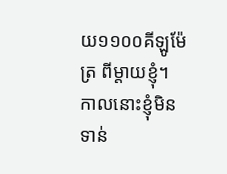យ១១០០គីឡូម៉ែត្រ ពីម្តាយខ្ញុំ។ កាលនោះខ្ញុំមិនទាន់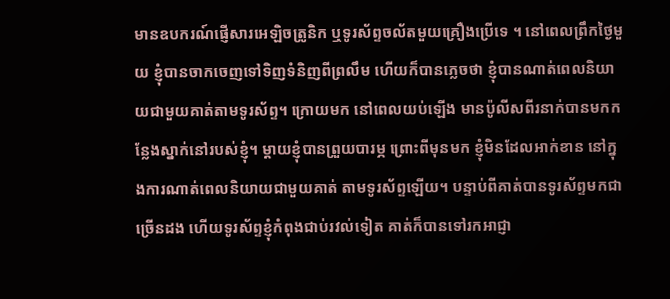មានឧបករណ៍ផ្ញើសារអេឡិចត្រូនិក ឬទូរស័ព្ទចល័តមួយគ្រឿងប្រើទេ ។ នៅពេលព្រឹកថ្ងៃមួយ ខ្ញុំបានចាកចេញទៅទិញទំនិញពីព្រលឹម ហើយក៏បានភ្លេចថា ខ្ញុំបានណាត់ពេលនិយាយជាមួយគាត់តាមទូរស័ព្ទ។ ក្រោយមក នៅពេលយប់ឡើង មានប៉ូលីសពីរនាក់បានមកកន្លែងស្នាក់នៅរបស់ខ្ញុំ។ ម្តាយខ្ញុំបានព្រួយបារម្ភ ព្រោះពីមុនមក ខ្ញុំមិនដែលអាក់ខាន នៅក្នុងការណាត់ពេលនិយាយជាមួយគាត់ តាមទូរស័ព្ទឡើយ។ បន្ទាប់ពីគាត់បានទូរស័ព្ទមកជាច្រើនដង ហើយទូរស័ព្ទខ្ញុំកំពុងជាប់រវល់ទៀត គាត់ក៏បានទៅរកអាជ្ញា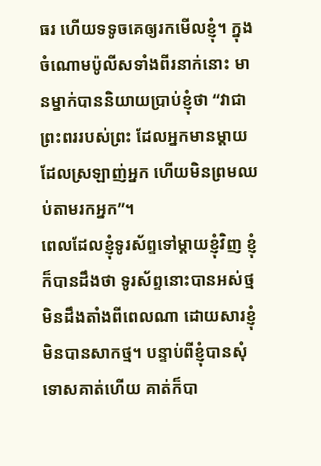ធរ ហើយទទូចគេឲ្យរកមើលខ្ញុំ។ ក្នុងចំណោមប៉ូលីសទាំងពីរនាក់នោះ មានម្នាក់បាននិយាយប្រាប់ខ្ញុំថា “វាជាព្រះពររបស់ព្រះ ដែលអ្នកមានម្តាយដែលស្រឡាញ់អ្នក ហើយមិនព្រមឈប់តាមរកអ្នក”។
ពេលដែលខ្ញុំទូរស័ព្ទទៅម្តាយខ្ញុំវិញ ខ្ញុំក៏បានដឹងថា ទូរស័ព្ទនោះបានអស់ថ្ម មិនដឹងតាំងពីពេលណា ដោយសារខ្ញុំមិនបានសាកថ្ម។ បន្ទាប់ពីខ្ញុំបានសុំទោសគាត់ហើយ គាត់ក៏បា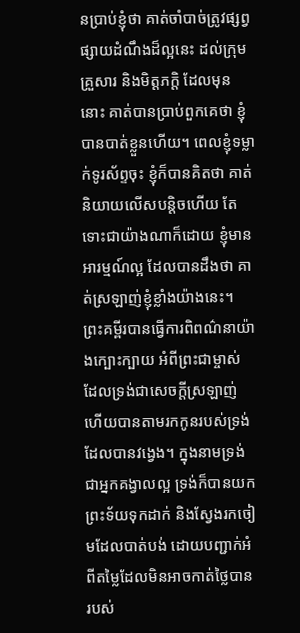នប្រាប់ខ្ញុំថា គាត់ចាំបាច់ត្រូវផ្សព្វផ្សាយដំណឹងដ៏ល្អនេះ ដល់ក្រុមគ្រួសារ និងមិត្តភក្តិ ដែលមុននោះ គាត់បានប្រាប់ពួកគេថា ខ្ញុំបានបាត់ខ្លួនហើយ។ ពេលខ្ញុំទម្លាក់ទូរស័ព្ទចុះ ខ្ញុំក៏បានគិតថា គាត់និយាយលើសបន្តិចហើយ តែទោះជាយ៉ាងណាក៏ដោយ ខ្ញុំមានអារម្មណ៍ល្អ ដែលបានដឹងថា គាត់ស្រឡាញ់ខ្ញុំខ្លាំងយ៉ាងនេះ។
ព្រះគម្ពីរបានធ្វើការពិពណ៌នាយ៉ាងក្បោះក្បាយ អំពីព្រះជាម្ចាស់ ដែលទ្រង់ជាសេចក្តីស្រឡាញ់ ហើយបានតាមរកកូនរបស់ទ្រង់ដែលបានវង្វេង។ ក្នុងនាមទ្រង់ជាអ្នកគង្វាលល្អ ទ្រង់ក៏បានយកព្រះទ័យទុកដាក់ និងស្វែងរកចៀមដែលបាត់បង់ ដោយបញ្ជាក់អំពីតម្លៃដែលមិនអាចកាត់ថ្លៃបាន របស់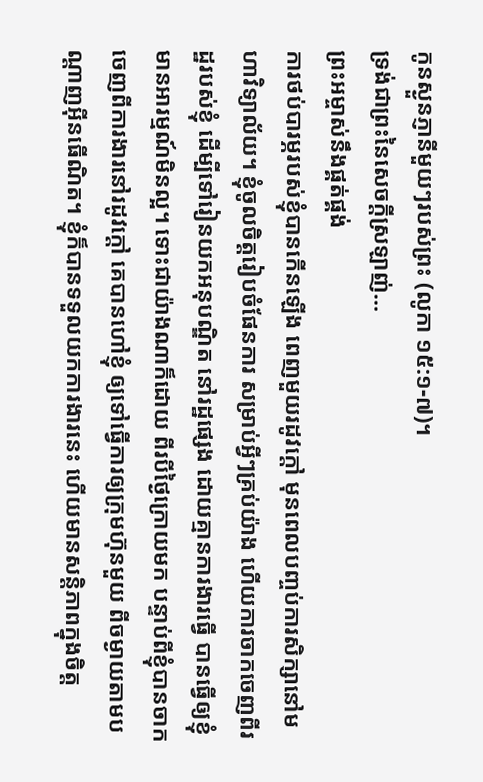កូនស្ងួនភ្ញានីមួយៗរបស់ព្រះ (លូកា ១៥:១-៧)។
ទ្រង់ជាព្រះនៃសេចក្តីស្រឡាញ់…
ព្រះអម្ចាស់នឹងផ្គត់ផ្គង់
ការថប់បារម្ភរបស់ខ្ញុំបានកើនឡើង ពេញមួយរដូវក្តៅ មុនពេលបញ្ចប់ការសិក្សានៅមហាវិទ្យាល័យ។ ខ្ញុំចូលចិត្តរៀបចំផែនការ សម្រាប់អ្វីៗគ្រប់យ៉ាង ហើយការចាកចេញពីរដ្ឋរបស់ខ្ញុំ ដើម្បីទៅរៀនយកអនុបណ្ឌិត នៅរដ្ឋផ្សេង ដោយគ្មានការងារធ្វើ បានធ្វើឲ្យខ្ញុំមានអារម្មណ៍មិនល្អ។ ទោះជាយ៉ាងណាក៏ដោយ ពីរបីថ្ងៃក្រោយមក បន្ទាប់ពីខ្ញុំបានចាកចេញពីការងារនៅរដូវក្តៅ គេបានហៅខ្ញុំ ឲ្យទៅធ្វើការឲ្យក្រុមហ៊ុនមួយ ពីចម្ងាយតាមបណ្តាញអ៊ីនធើណិត។ ខ្ញុំក៏បានទទួលយកការងារនេះ ហើយមានសន្តិភាពក្នុងចិត្ត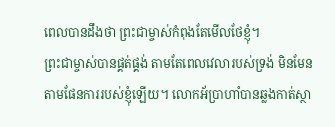ពេលបានដឹងថា ព្រះជាម្ចាស់កំពុងតែមើលថែខ្ញុំ។
ព្រះជាម្ចាស់បានផ្គត់ផ្គង់ តាមតែពេលវេលារបស់ទ្រង់ មិនមែនតាមផែនការរបស់ខ្ញុំឡើយ។ លោកអ័ប្រាហាំបានឆ្លងកាត់ស្ថា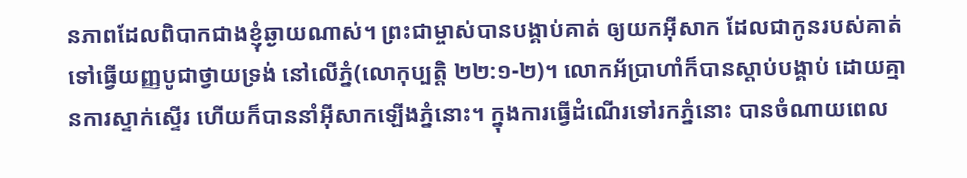នភាពដែលពិបាកជាងខ្ញុំឆ្ងាយណាស់។ ព្រះជាម្ចាស់បានបង្គាប់គាត់ ឲ្យយកអ៊ីសាក ដែលជាកូនរបស់គាត់ ទៅធ្វើយញ្ញបូជាថ្វាយទ្រង់ នៅលើភ្នំ(លោកុប្បត្តិ ២២:១-២)។ លោកអ័ប្រាហាំក៏បានស្តាប់បង្គាប់ ដោយគ្មានការស្ទាក់ស្ទើរ ហើយក៏បាននាំអ៊ីសាកឡើងភ្នំនោះ។ ក្នុងការធ្វើដំណើរទៅរកភ្នំនោះ បានចំណាយពេល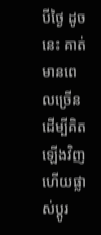បីថ្ងៃ ដូចនេះ គាត់មានពេលច្រើន ដើម្បីគិតឡើងវិញ ហើយផ្លាស់ប្តូរ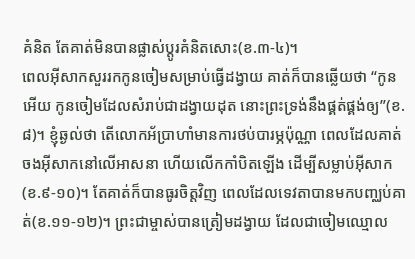គំនិត តែគាត់មិនបានផ្លាស់ប្តូរគំនិតសោះ(ខ.៣-៤)។
ពេលអ៊ីសាកសួររកកូនចៀមសម្រាប់ធ្វើដង្វាយ គាត់ក៏បានឆ្លើយថា “កូនអើយ កូនចៀមដែលសំរាប់ជាដង្វាយដុត នោះព្រះទ្រង់នឹងផ្គត់ផ្គង់ឲ្យ”(ខ.៨)។ ខ្ញុំឆ្ងល់ថា តើលោកអ័ប្រាហាំមានការថប់បារម្ភប៉ុណ្ណា ពេលដែលគាត់ចងអ៊ីសាកនៅលើអាសនា ហើយលើកកាំបិតឡើង ដើម្បីសម្លាប់អ៊ីសាក(ខ.៩-១០)។ តែគាត់ក៏បានធូរចិត្តវិញ ពេលដែលទេវតាបានមកបញ្ឈប់គាត់(ខ.១១-១២)។ ព្រះជាម្ចាស់បានត្រៀមដង្វាយ ដែលជាចៀមឈ្មោល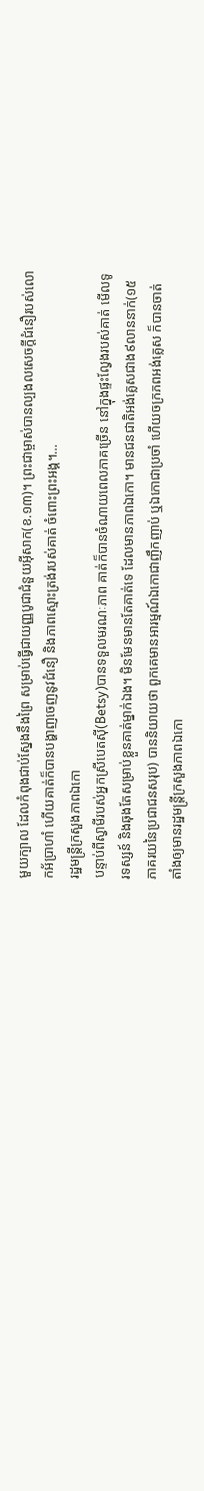មួយក្បាល ដែលកំពុងជាប់ស្នែងនឹងព្រៃ សម្រាប់ធ្វើជាយញ្ញបូជាជំនួយអ៊ីសាក(ខ.១៣)។ ព្រះជាម្ចាស់បានល្បងលសេចក្តីជំនឿរបស់លោកអ័ប្រាហាំ ហើយគាត់ក៏បានបង្ហាញចេញនូវជំនឿ និងភាពស្មោះត្រង់របស់គាត់ ចំពោះព្រះអង្គ។…
រដ្ឋមន្រ្តីក្រសួងភាពឯកោ
បន្ទាប់ពីស្វាមីរបស់អ្នកស្រីបេតស៊ី(Betsy)បានទទួលមរណៈភាព គាត់ក៏បានចំណាយពេលភាគច្រើន នៅក្នុងផ្ទះល្វែងរបស់គាត់ មើលទូរទស្សន៍ និងឆុងតែសម្រាប់ខ្លួនគាត់ម្នាក់ឯង។ មិនមែនមានតែគាត់ទេ ដែលមានភាពឯកោ។ មានជនជាតិអង់គ្លេសជាង៩លាននាក់(១៥ភាគរយនៃប្រជាជនសរុប) បាននិយាយថា ពួកគេមានអារម្មណ៍ឯកោជាញឹកញាប់ ឬឯកោជាប្រចាំ ហើយចក្រភពអង់គ្លេស ក៏បានចាត់តាំងឲ្យមានរដ្ឋមន្រ្តីក្រសួងភាពឯកោ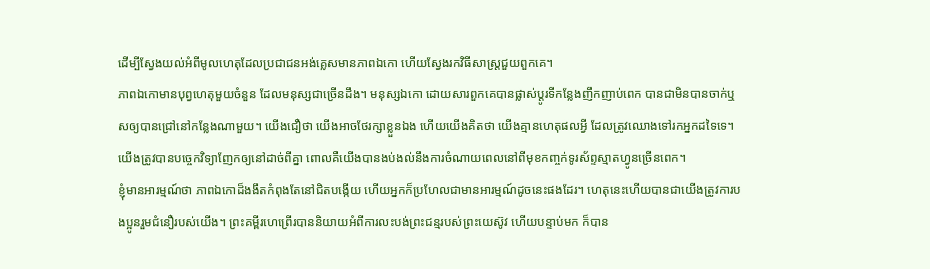ដើម្បីស្វែងយល់អំពីមូលហេតុដែលប្រជាជនអង់គ្លេសមានភាពឯកោ ហើយស្វែងរកវិធីសាស្រ្តជួយពួកគេ។
ភាពឯកោមានបុព្វហេតុមួយចំនួន ដែលមនុស្សជាច្រើនដឹង។ មនុស្សឯកោ ដោយសារពួកគេបានផ្លាស់ប្តូរទីកន្លែងញឹកញាប់ពេក បានជាមិនបានចាក់ឬសឲ្យបានជ្រៅនៅកន្លែងណាមួយ។ យើងជឿថា យើងអាចថែរក្សាខ្លួនឯង ហើយយើងគិតថា យើងគ្មានហេតុផលអ្វី ដែលត្រូវឈោងទៅរកអ្នកដទៃទេ។ យើងត្រូវបានបច្ចេកវិទ្យាញែកឲ្យនៅដាច់ពីគ្នា ពោលគឺយើងបានងប់ងល់នឹងការចំណាយពេលនៅពីមុខកញ្ចក់ទូរស័ព្ទស្មាតហ្វូនច្រើនពេក។
ខ្ញុំមានអារម្មណ៍ថា ភាពឯកោដ៏ងងឹតកំពុងតែនៅជិតបង្កើយ ហើយអ្នកក៏ប្រហែលជាមានអារម្មណ៍ដូចនេះផងដែរ។ ហេតុនេះហើយបានជាយើងត្រូវការបងប្អូនរួមជំនឿរបស់យើង។ ព្រះគម្ពីរហេព្រើរបាននិយាយអំពីការលះបង់ព្រះជន្មរបស់ព្រះយេស៊ូវ ហើយបន្ទាប់មក ក៏បាន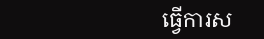ធ្វើការស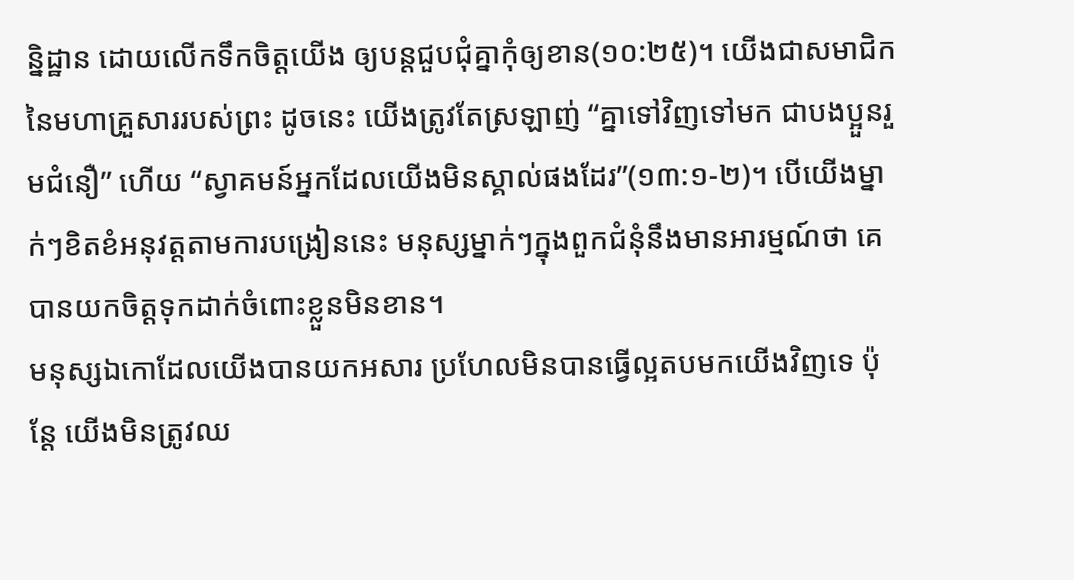ន្និដ្ឋាន ដោយលើកទឹកចិត្តយើង ឲ្យបន្តជួបជុំគ្នាកុំឲ្យខាន(១០:២៥)។ យើងជាសមាជិកនៃមហាគ្រួសាររបស់ព្រះ ដូចនេះ យើងត្រូវតែស្រឡាញ់ “គ្នាទៅវិញទៅមក ជាបងប្អួនរួមជំនឿ” ហើយ “ស្វាគមន៍អ្នកដែលយើងមិនស្គាល់ផងដែរ”(១៣:១-២)។ បើយើងម្នាក់ៗខិតខំអនុវត្តតាមការបង្រៀននេះ មនុស្សម្នាក់ៗក្នុងពួកជំនុំនឹងមានអារម្មណ៍ថា គេបានយកចិត្តទុកដាក់ចំពោះខ្លួនមិនខាន។
មនុស្សឯកោដែលយើងបានយកអសារ ប្រហែលមិនបានធ្វើល្អតបមកយើងវិញទេ ប៉ុន្តែ យើងមិនត្រូវឈ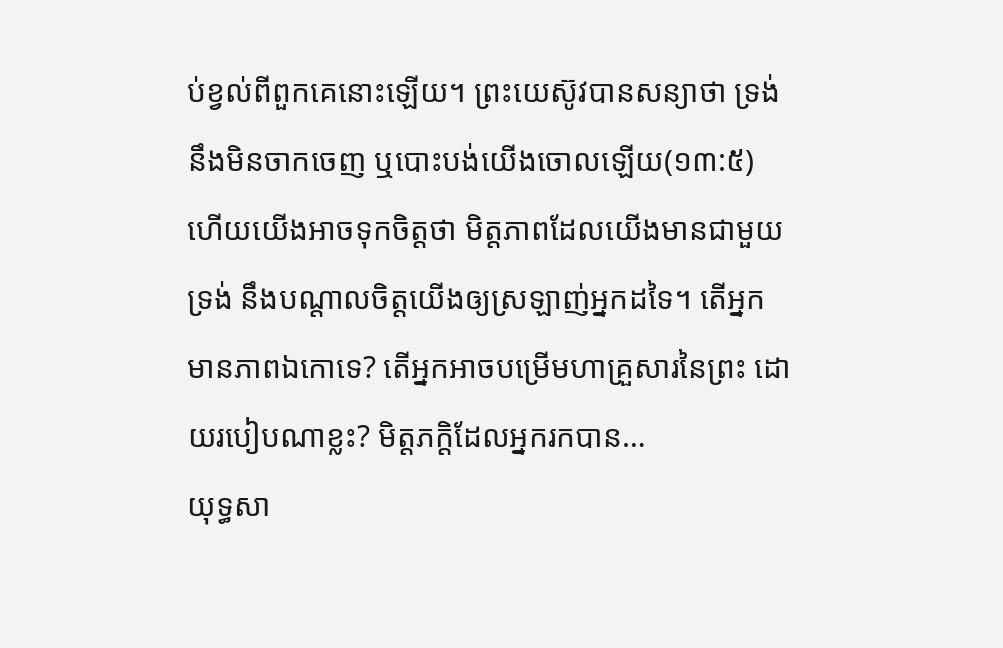ប់ខ្វល់ពីពួកគេនោះឡើយ។ ព្រះយេស៊ូវបានសន្យាថា ទ្រង់នឹងមិនចាកចេញ ឬបោះបង់យើងចោលឡើយ(១៣:៥) ហើយយើងអាចទុកចិត្តថា មិត្តភាពដែលយើងមានជាមួយទ្រង់ នឹងបណ្តាលចិត្តយើងឲ្យស្រឡាញ់អ្នកដទៃ។ តើអ្នកមានភាពឯកោទេ? តើអ្នកអាចបម្រើមហាគ្រួសារនៃព្រះ ដោយរបៀបណាខ្លះ? មិត្តភក្តិដែលអ្នករកបាន…
យុទ្ធសា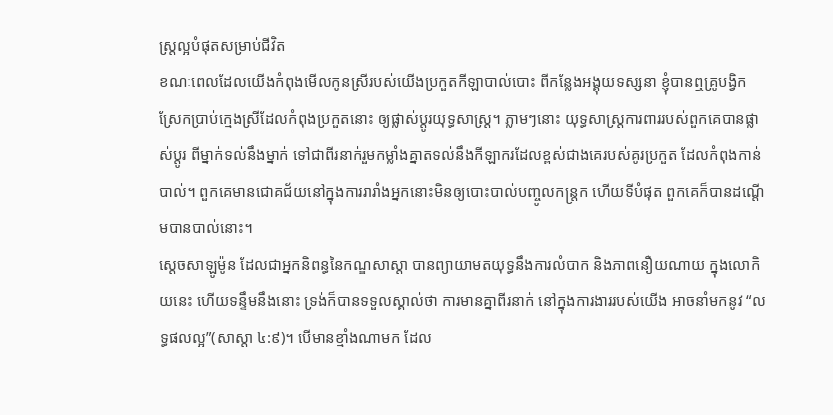ស្រ្តល្អបំផុតសម្រាប់ជីវិត
ខណៈពេលដែលយើងកំពុងមើលកូនស្រីរបស់យើងប្រកួតកីឡាបាល់បោះ ពីកន្លែងអង្គុយទស្សនា ខ្ញុំបានឮគ្រូបង្វិកស្រែកប្រាប់ក្មេងស្រីដែលកំពុងប្រកួតនោះ ឲ្យផ្លាស់ប្តូរយុទ្ធសាស្រ្ត។ ភ្លាមៗនោះ យុទ្ធសាស្រ្តការពាររបស់ពួកគេបានផ្លាស់ប្តូរ ពីម្នាក់ទល់នឹងម្នាក់ ទៅជាពីរនាក់រួមកម្លាំងគ្នាតទល់នឹងកីឡាករដែលខ្ពស់ជាងគេរបស់គូរប្រកួត ដែលកំពុងកាន់បាល់។ ពួកគេមានជោគជ័យនៅក្នុងការរារាំងអ្នកនោះមិនឲ្យបោះបាល់បញ្ចូលកន្រ្តក ហើយទីបំផុត ពួកគេក៏បានដណ្តើមបានបាល់នោះ។
ស្តេចសាឡូម៉ូន ដែលជាអ្នកនិពន្ធនៃកណ្ឌសាស្តា បានព្យាយាមតយុទ្ធនឹងការលំបាក និងភាពនឿយណាយ ក្នុងលោកិយនេះ ហើយទន្ទឹមនឹងនោះ ទ្រង់ក៏បានទទួលស្គាល់ថា ការមានគ្នាពីរនាក់ នៅក្នុងការងាររបស់យើង អាចនាំមកនូវ “លទ្ធផលល្អ”(សាស្តា ៤:៩)។ បើមានខ្មាំងណាមក ដែល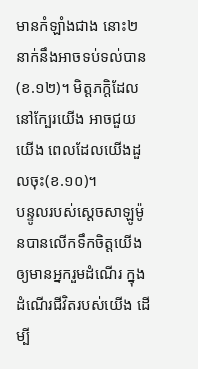មានកំឡាំងជាង នោះ២នាក់នឹងអាចទប់ទល់បាន(ខ.១២)។ មិត្តភក្តិដែលនៅក្បែរយើង អាចជួយយើង ពេលដែលយើងដួលចុះ(ខ.១០)។
បន្ទូលរបស់ស្តេចសាឡូម៉ូនបានលើកទឹកចិត្តយើង ឲ្យមានអ្នករួមដំណើរ ក្នុងដំណើរជីវិតរបស់យើង ដើម្បី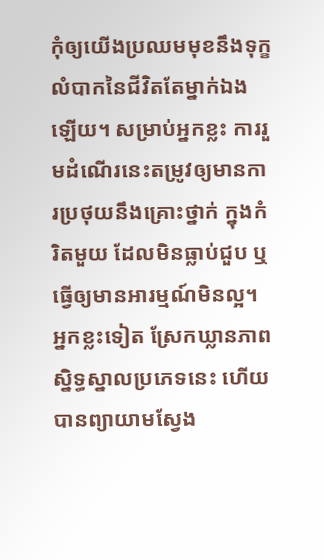កុំឲ្យយើងប្រឈមមុខនឹងទុក្ខលំបាកនៃជីវិតតែម្នាក់ឯងឡើយ។ សម្រាប់អ្នកខ្លះ ការរួមដំណើរនេះតម្រូវឲ្យមានការប្រថុយនឹងគ្រោះថ្នាក់ ក្នុងកំរិតមួយ ដែលមិនធ្លាប់ជួប ឬធ្វើឲ្យមានអារម្មណ៍មិនល្អ។ អ្នកខ្លះទៀត ស្រែកឃ្លានភាពស្និទ្ធស្នាលប្រភេទនេះ ហើយបានព្យាយាមស្វែង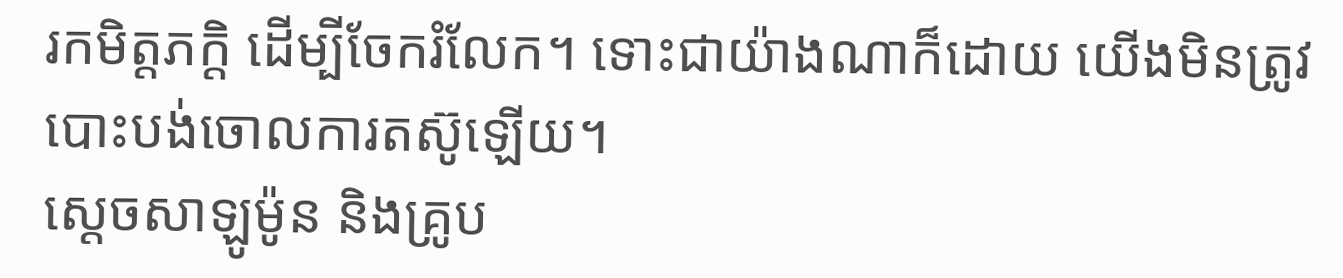រកមិត្តភក្តិ ដើម្បីចែករំលែក។ ទោះជាយ៉ាងណាក៏ដោយ យើងមិនត្រូវបោះបង់ចោលការតស៊ូឡើយ។
ស្តេចសាឡូម៉ូន និងគ្រូប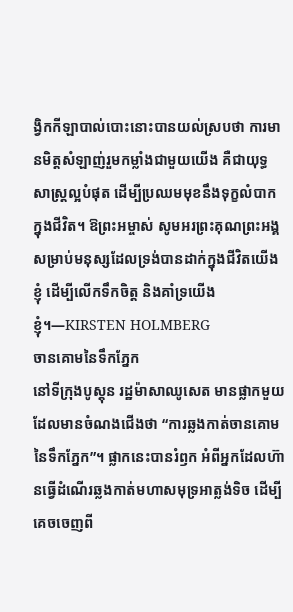ង្វិកកីឡាបាល់បោះនោះបានយល់ស្របថា ការមានមិត្តសំឡាញ់រួមកម្លាំងជាមួយយើង គឺជាយុទ្ធសាស្រ្តល្អបំផុត ដើម្បីប្រឈមមុខនឹងទុក្ខលំបាក ក្នុងជីវិត។ ឱព្រះអម្ចាស់ សូមអរព្រះគុណព្រះអង្គ សម្រាប់មនុស្សដែលទ្រង់បានដាក់ក្នុងជីវិតយើងខ្ញុំ ដើម្បីលើកទឹកចិត្ត និងគាំទ្រយើងខ្ញុំ។—KIRSTEN HOLMBERG
ចានគោមនៃទឹកភ្នែក
នៅទីក្រុងបូស្តុន រដ្ឋម៉ាសាឈូសេត មានផ្លាកមួយដែលមានចំណងជើងថា “ការឆ្លងកាត់ចានគោមនៃទឹកភ្នែក”។ ផ្លាកនេះបានរំឭក អំពីអ្នកដែលហ៊ានធ្វើដំណើរឆ្លងកាត់មហាសមុទ្រអាត្លង់ទិច ដើម្បីគេចចេញពី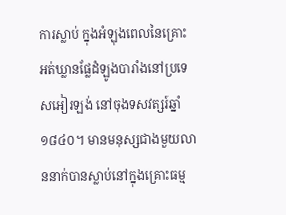ការស្លាប់ ក្នុងអំឡុងពេលនៃគ្រោះអត់ឃ្លានផ្លែដំឡូងបារាំងនៅប្រទេសអៀរឡង់ នៅចុងទសវត្សរ៍ឆ្នាំ១៨៤០។ មានមនុស្សជាងមួយលាននាក់បានស្លាប់នៅក្នុងគ្រោះធម្ម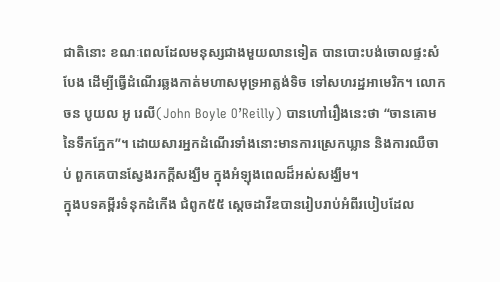ជាតិនោះ ខណៈពេលដែលមនុស្សជាងមួយលានទៀត បានបោះបង់ចោលផ្ទះសំបែង ដើម្បីធ្វើដំណើរឆ្លងកាត់មហាសមុទ្រអាត្លង់ទិច ទៅសហរដ្ឋអាមេរិក។ លោកចន បូយល អូ រេលី(John Boyle O’Reilly) បានហៅរឿងនេះថា “ចានគោមនៃទឹកភ្នែក”។ ដោយសារអ្នកដំណើរទាំងនោះមានការស្រេកឃ្លាន និងការឈឺចាប់ ពួកគេបានស្វែងរកក្តីសង្ឃឹម ក្នុងអំឡុងពេលដ៏អស់សង្ឃឹម។
ក្នុងបទគម្ពីរទំនុកដំកើង ជំពូក៥៥ ស្តេចដាវីឌបានរៀបរាប់អំពីរបៀបដែល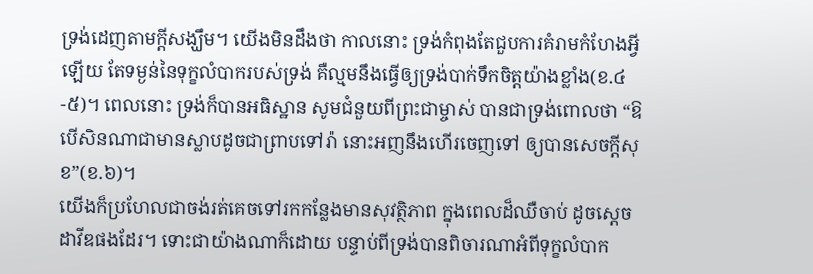ទ្រង់ដេញតាមក្តីសង្ឃឹម។ យើងមិនដឹងថា កាលនោះ ទ្រង់កំពុងតែជួបការគំរាមកំហែងអ្វីឡើយ តែទម្ងន់នៃទុក្ខលំបាករបស់ទ្រង់ គឺល្មមនឹងធ្វើឲ្យទ្រង់បាក់ទឹកចិត្តយ៉ាងខ្លាំង(ខ.៤-៥)។ ពេលនោះ ទ្រង់ក៏បានអធិស្ឋាន សូមជំនួយពីព្រះជាម្ចាស់ បានជាទ្រង់ពោលថា “ឱបើសិនណាជាមានស្លាបដូចជាព្រាបទៅរ៉ា នោះអញនឹងហើរចេញទៅ ឲ្យបានសេចក្តីសុខ”(ខ.៦)។
យើងក៏ប្រហែលជាចង់រត់គេចទៅរកកន្លែងមានសុវត្ថិភាព ក្នុងពេលដ៏ឈឺចាប់ ដូចស្តេចដាវីឌផងដែរ។ ទោះជាយ៉ាងណាក៏ដោយ បន្ទាប់ពីទ្រង់បានពិចារណាអំពីទុក្ខលំបាក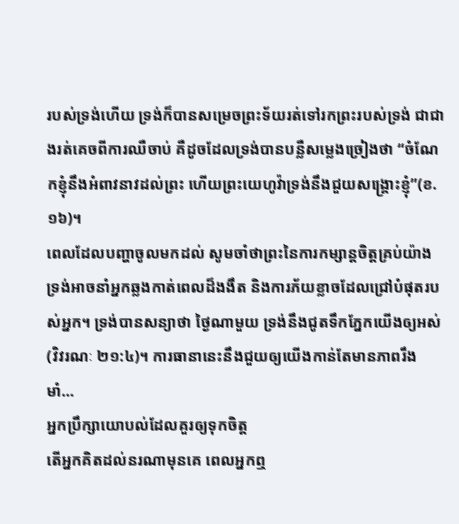របស់ទ្រង់ហើយ ទ្រង់ក៏បានសម្រេចព្រះទ័យរត់ទៅរកព្រះរបស់ទ្រង់ ជាជាងរត់គេចពីការឈឺចាប់ គឺដូចដែលទ្រង់បានបន្លឺសម្លេងច្រៀងថា “ចំណែកខ្ញុំនឹងអំពាវនាវដល់ព្រះ ហើយព្រះយេហូវ៉ាទ្រង់នឹងជួយសង្គ្រោះខ្ញុំ”(ខ.១៦)។
ពេលដែលបញ្ហាចូលមកដល់ សូមចាំថាព្រះនៃការកម្សាន្តចិត្តគ្រប់យ៉ាង ទ្រង់អាចនាំអ្នកឆ្លងកាត់ពេលដ៏ងងឹត និងការភ័យខ្លាចដែលជ្រៅបំផុតរបស់អ្នក។ ទ្រង់បានសន្យាថា ថ្ងៃណាមួយ ទ្រង់នឹងជូតទឹកភ្នែកយើងឲ្យអស់(វិវរណៈ ២១:៤)។ ការធានានេះនឹងជួយឲ្យយើងកាន់តែមានភាពរឹងមាំ…
អ្នកប្រឹក្សាយោបល់ដែលគួរឲ្យទុកចិត្ត
តើអ្នកគិតដល់នរណាមុនគេ ពេលអ្នកឮ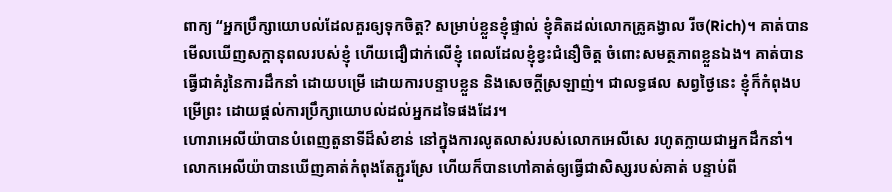ពាក្យ “អ្នកប្រឹក្សាយោបល់ដែលគួរឲ្យទុកចិត្ត? សម្រាប់ខ្លួនខ្ញុំផ្ទាល់ ខ្ញុំគិតដល់លោកគ្រូគង្វាល រីច(Rich)។ គាត់បានមើលឃើញសក្តានុពលរបស់ខ្ញុំ ហើយជឿជាក់លើខ្ញុំ ពេលដែលខ្ញុំខ្វះជំនឿចិត្ត ចំពោះសមត្ថភាពខ្លួនឯង។ គាត់បានធ្វើជាគំរូនៃការដឹកនាំ ដោយបម្រើ ដោយការបន្ទាបខ្លួន និងសេចក្តីស្រឡាញ់។ ជាលទ្ធផល សព្វថ្ងៃនេះ ខ្ញុំក៏កំពុងបម្រើព្រះ ដោយផ្តល់ការប្រឹក្សាយោបល់ដល់អ្នកដទៃផងដែរ។
ហោរាអេលីយ៉ាបានបំពេញតួនាទីដ៏សំខាន់ នៅក្នុងការលូតលាស់របស់លោកអេលីសេ រហូតក្លាយជាអ្នកដឹកនាំ។ លោកអេលីយ៉ាបានឃើញគាត់កំពុងតែភ្ជួរស្រែ ហើយក៏បានហៅគាត់ឲ្យធ្វើជាសិស្សរបស់គាត់ បន្ទាប់ពី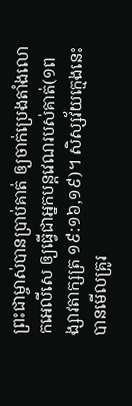ព្រះជាម្ចាស់បានប្រាប់គាត់ ឲ្យចាក់ប្រេងតាំងលោកអេលីសេ ឲ្យធ្វើជាអ្នកបន្តវេណរបស់គាត់(១ពង្សាវតាក្សត្រ ១៩:១៦,១៩)។ សិស្សវ័យក្មេងនេះបានមើលគ្រូរ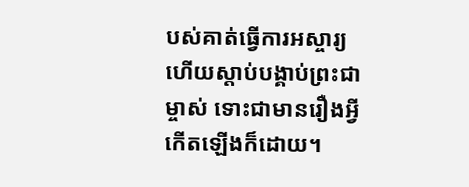បស់គាត់ធ្វើការអស្ចារ្យ ហើយស្តាប់បង្គាប់ព្រះជាម្ចាស់ ទោះជាមានរឿងអ្វីកើតឡើងក៏ដោយ។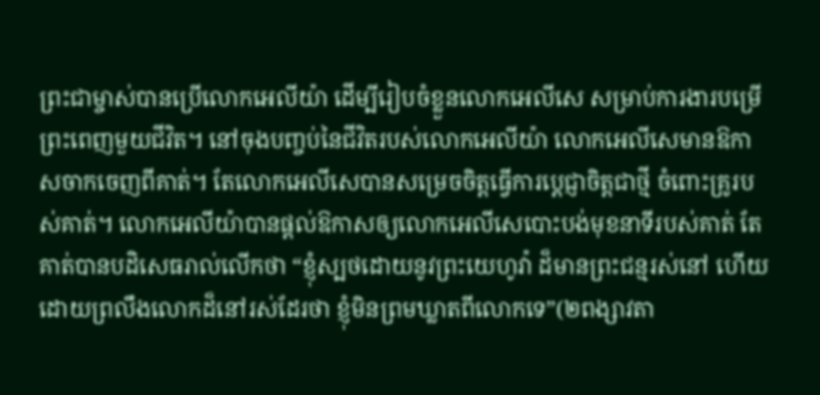ព្រះជាម្ចាស់បានប្រើលោកអេលីយ៉ា ដើម្បីរៀបចំខ្លួនលោកអេលីសេ សម្រាប់ការងារបម្រើព្រះពេញមួយជីវិត។ នៅចុងបញ្ចប់នៃជីវិតរបស់លោកអេលីយ៉ា លោកអេលីសេមានឱកាសចាកចេញពីគាត់។ តែលោកអេលីសេបានសម្រេចចិត្តធ្វើការប្តេជ្ញាចិត្តជាថ្មី ចំពោះគ្រូរបស់គាត់។ លោកអេលីយ៉ាបានផ្តល់ឱកាសឲ្យលោកអេលីសេបោះបង់មុខនាទីរបស់គាត់ តែគាត់បានបដិសេធរាល់លើកថា “ខ្ញុំស្បថដោយនូវព្រះយេហូវ៉ា ដ៏មានព្រះជន្មរស់នៅ ហើយដោយព្រលឹងលោកដ៏នៅរស់ដែរថា ខ្ញុំមិនព្រមឃ្លាតពីលោកទេ”(២ពង្សាវតា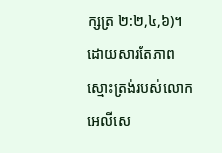ក្សត្រ ២:២,៤,៦)។ ដោយសារតែភាពស្មោះត្រង់របស់លោកអេលីសេ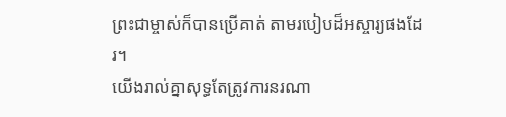ព្រះជាម្ចាស់ក៏បានប្រើគាត់ តាមរបៀបដ៏អស្ចារ្យផងដែរ។
យើងរាល់គ្នាសុទ្ធតែត្រូវការនរណា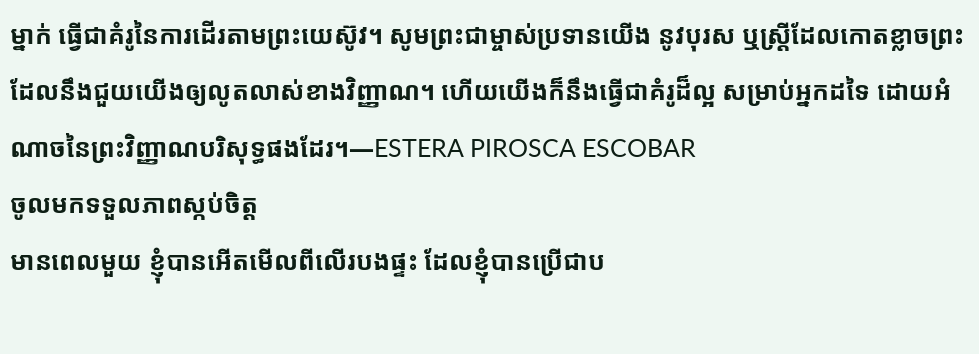ម្នាក់ ធ្វើជាគំរូនៃការដើរតាមព្រះយេស៊ូវ។ សូមព្រះជាម្ចាស់ប្រទានយើង នូវបុរស ឬស្រ្តីដែលកោតខ្លាចព្រះ ដែលនឹងជួយយើងឲ្យលូតលាស់ខាងវិញ្ញាណ។ ហើយយើងក៏នឹងធ្វើជាគំរូដ៏ល្អ សម្រាប់អ្នកដទៃ ដោយអំណាចនៃព្រះវិញ្ញាណបរិសុទ្ធផងដែរ។—ESTERA PIROSCA ESCOBAR
ចូលមកទទួលភាពស្កប់ចិត្ត
មានពេលមួយ ខ្ញុំបានអើតមើលពីលើរបងផ្ទះ ដែលខ្ញុំបានប្រើជាប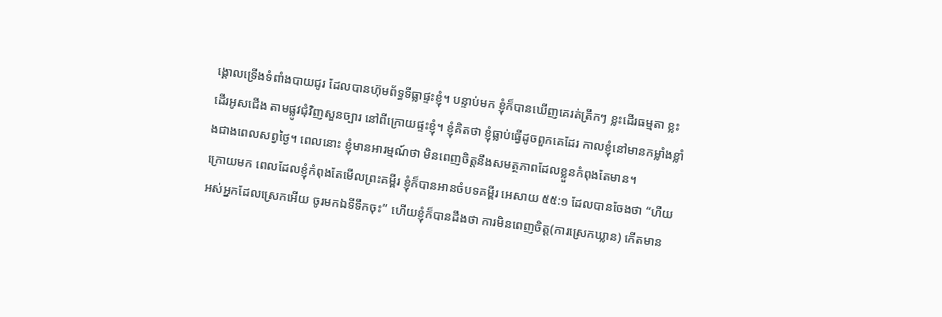ង្គោលទ្រើងទំពាំងបាយជូរ ដែលបានហ៊ុមព័ទ្ធទីធ្លាផ្ទះខ្ញុំ។ បន្ទាប់មក ខ្ញុំក៏បានឃើញគេរត់ត្រឹកៗ ខ្លះដើរធម្មតា ខ្លះដើរអូសជើង តាមផ្លូវជុំវិញសួនច្បារ នៅពីក្រោយផ្ទះខ្ញុំ។ ខ្ញុំគិតថា ខ្ញុំធ្លាប់ធ្វើដូចពួកគេដែរ កាលខ្ញុំនៅមានកម្លាំងខ្លាំងជាងពេលសព្វថ្ងៃ។ ពេលនោះ ខ្ញុំមានអារម្មណ៍ថា មិនពេញចិត្តនឹងសមត្ថភាពដែលខ្លួនកំពុងតែមាន។
ក្រោយមក ពេលដែលខ្ញុំកំពុងតែមើលព្រះគម្ពីរ ខ្ញុំក៏បានអានចំបទគម្ពីរ អេសាយ ៥៥:១ ដែលបានចែងថា “ហឺយ អស់អ្នកដែលស្រេកអើយ ចូរមកឯទីទឹកចុះ” ហើយខ្ញុំក៏បានដឹងថា ការមិនពេញចិត្ត(ការស្រេកឃ្លាន) កើតមាន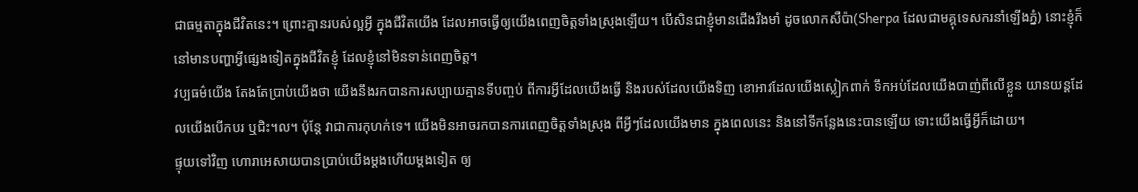ជាធម្មតាក្នុងជីវិតនេះ។ ព្រោះគ្មានរបស់ល្អអ្វី ក្នុងជីវិតយើង ដែលអាចធ្វើឲ្យយើងពេញចិត្តទាំងស្រុងឡើយ។ បើសិនជាខ្ញុំមានជើងរឹងមាំ ដូចលោកសឺប៉ា(Sherpa ដែលជាមគ្គុទេសករនាំឡើងភ្នំ) នោះខ្ញុំក៏នៅមានបញ្ហាអ្វីផ្សេងទៀតក្នុងជីវិតខ្ញុំ ដែលខ្ញុំនៅមិនទាន់ពេញចិត្ត។
វប្បធម៌យើង តែងតែប្រាប់យើងថា យើងនឹងរកបានការសប្បាយគ្មានទីបញ្ចប់ ពីការអ្វីដែលយើងធ្វើ និងរបស់ដែលយើងទិញ ខោអាវដែលយើងស្លៀកពាក់ ទឹកអប់ដែលយើងបាញ់ពីលើខ្លួន យានយន្តដែលយើងបើកបរ ឬជិះ។ល។ ប៉ុន្តែ វាជាការកុហក់ទេ។ យើងមិនអាចរកបានការពេញចិត្តទាំងស្រុង ពីអ្វីៗដែលយើងមាន ក្នុងពេលនេះ និងនៅទីកន្លែងនេះបានឡើយ ទោះយើងធ្វើអ្វីក៏ដោយ។
ផ្ទុយទៅវិញ ហោរាអេសាយបានប្រាប់យើងម្តងហើយម្តងទៀត ឲ្យ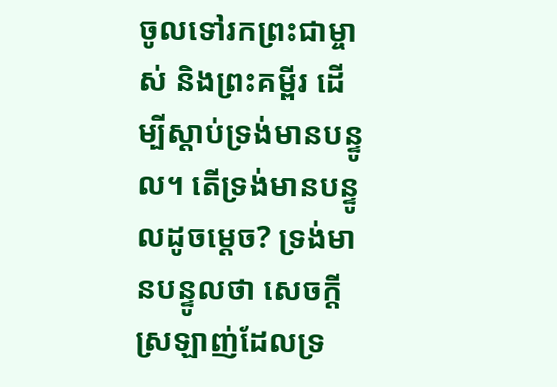ចូលទៅរកព្រះជាម្ចាស់ និងព្រះគម្ពីរ ដើម្បីស្តាប់ទ្រង់មានបន្ទូល។ តើទ្រង់មានបន្ទូលដូចម្តេច? ទ្រង់មានបន្ទូលថា សេចក្តីស្រឡាញ់ដែលទ្រ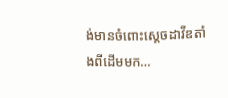ង់មានចំពោះស្តេចដាវីឌតាំងពីដើមមក…